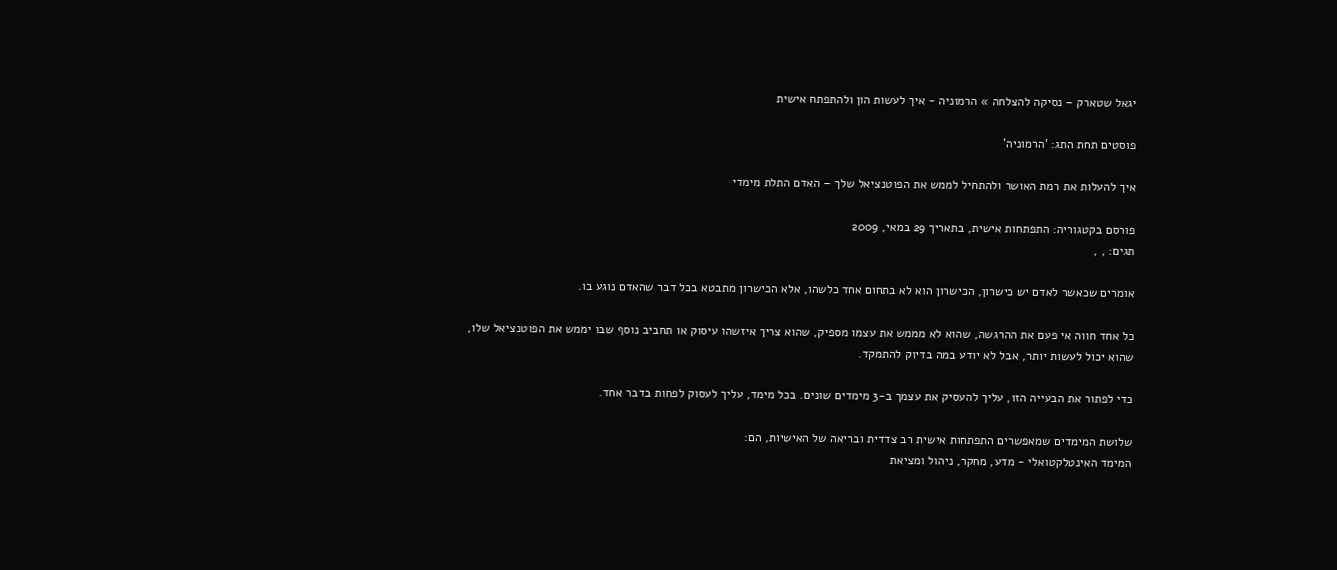יגאל שטארק – נסיקה להצלחה » הרמוניה - איך לעשות הון ולהתפתח אישית

פוסטים תחת התג: ‘הרמוניה’

איך להעלות את רמת האושר ולהתחיל לממש את הפוטנציאל שלך – האדם התלת מימדי

פורסם בקטגוריה: התפתחות אישית, בתאריך 29 במאי, 2009
תגים: , ,

אומרים שכאשר לאדם יש כישרון, הכישרון הוא לא בתחום אחד כלשהו, אלא הכישרון מתבטא בכל דבר שהאדם נוגע בו.

כל אחד חווה אי פעם את ההרגשה, שהוא לא מממש את עצמו מספיק, שהוא צריך איזשהו עיסוק או תחביב נוסף שבו יממש את הפוטנציאל שלו, שהוא יכול לעשות יותר, אבל לא יודע במה בדיוק להתמקד.

כדי לפתור את הבעייה הזו, עליך להעסיק את עצמך ב-3 מימדים שונים. בכל מימד, עליך לעסוק לפחות בדבר אחד.

שלושת המימדים שמאפשרים התפתחות אישית רב צדדית ובריאה של האישיות, הם:
המימד האינטלקטואלי - מדע, מחקר, ניהול ומציאת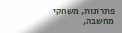פתרונות, משחקי מחשבה,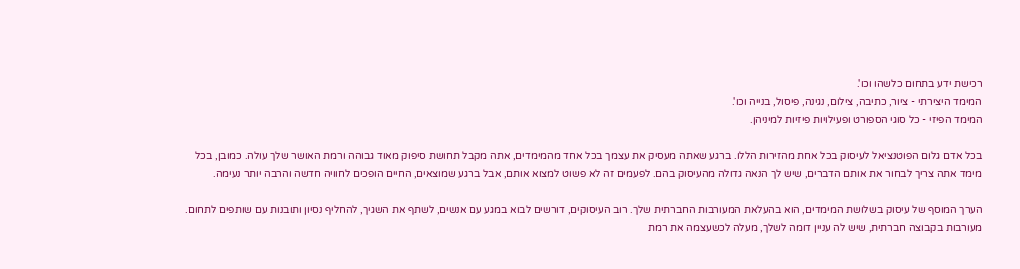רכישת ידע בתחום כלשהו וכו'.
המימד היצירתי - ציור, כתיבה, צילום, נגינה, פיסול, בנייה וכו'.
המימד הפיזי - כל סוגי הספורט ופעילויות פיזיות למיניהן.

בכל אדם גלום הפוטנציאל לעיסוק בכל אחת מהזירות הללו. ברגע שאתה מעסיק את עצמך בכל אחד מהמימדים, אתה מקבל תחושת סיפוק מאוד גבוהה ורמת האושר שלך עולה. כמובן, בכל מימד אתה צריך לבחור את אותם הדברים, שיש לך הנאה גדולה מהעיסוק בהם. לפעמים זה לא פשוט למצוא אותם, אבל ברגע שמוצאים, החיים הופכים לחוויה חדשה והרבה יותר נעימה.

הערך המוסף של עיסוק בשלושת המימדים, הוא בהעלאת המעורבות החברתית שלך. רוב העיסוקים, דורשים לבוא במגע עם אנשים, לשתף את השגיך, להחליף נסיון ותובנות עם שותפים לתחום. מעורבות בקבוצה חברתית, שיש לה עניין דומה לשלך, מעלה לכשעצמה את רמת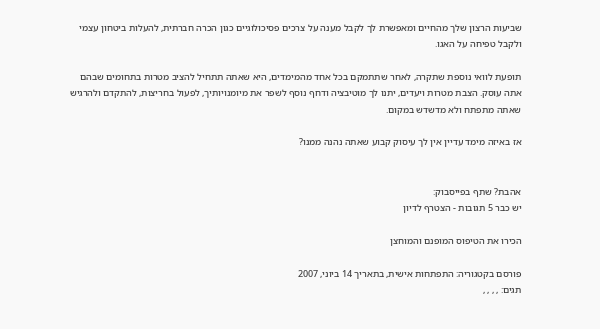שביעות הרצון שלך מהחיים ומאפשרת לך לקבל מענה על צרכים פסיכולוגיים כגון הכרה חברתית, להעלות ביטחון עצמי ולקבל טפיחה על האגו.

תופעת לוואי נוספת שתקרה, לאחר שתתמקם בכל אחד מהמימדים, היא שאתה תתחיל להציב מטרות בתחומים שבהם אתה עוסק. הצבת מטרות ויעדים, יתנו לך מוטיבציה ודחף נוסף לשפר את מיומנויותיך, לפעול בחריצות, להתקדם ולהרגיש שאתה מתפתח ולא מדשדש במקום.

אז באיזה מימד עדיין אין לך עיסוק קבוע שאתה נהנה ממנו?


אהבת? שתף בפייסבוק:
יש כבר 5 תגובות - הצטרף לדיון

הכירו את הטיפוס המופנם והמוחצן

פורסם בקטגוריה: התפתחות אישית, בתאריך 14 ביוני, 2007
תגים: , , , ,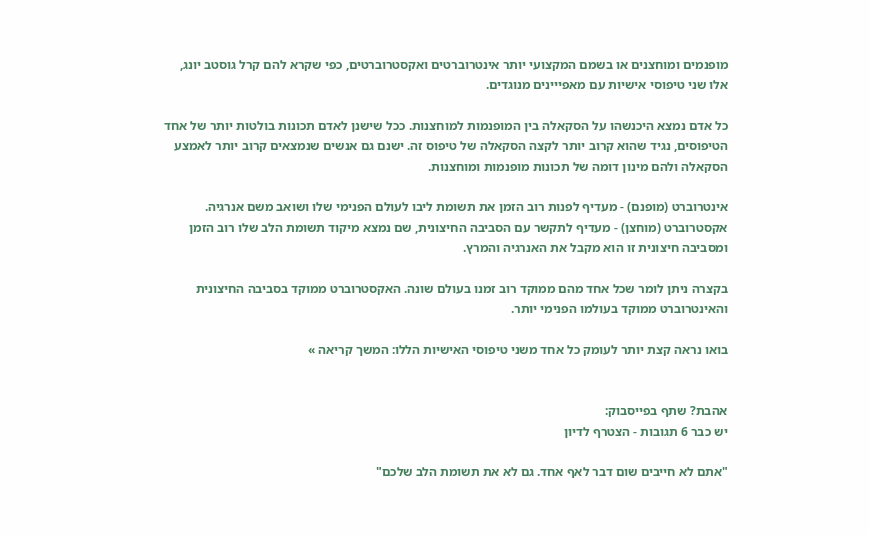מופנמים ומוחצנים או בשמם המקצועי יותר אינטרוברטים ואקסטרוברטים, כפי שקרא להם קרל גוסטב יונג, אלו שני טיפוסי אישיות עם מאפייינים מנוגדים.

כל אדם נמצא היכנשהו על הסקאלה בין המופנמות למוחצנות. ככל שישנן לאדם תכונות בולטות יותר של אחד הטיפוסים, נגיד שהוא קרוב יותר לקצה הסקאלה של טיפוס זה. ישנם גם אנשים שנמצאים קרוב יותר לאמצע הסקאלה ולהם מינון דומה של תכונות מופנמות ומוחצנות.

אינטרוברט (מופנם) - מעדיף לפנות רוב הזמן את תשומת ליבו לעולם הפנימי שלו ושואב משם אנרגיה.
אקסטרוברט (מוחצן) - מעדיף לתקשר עם הסביבה החיצונית, שם נמצא מיקוד תשומת הלב שלו רוב הזמן ומסביבה חיצונית זו הוא מקבל את האנרגיה והמרץ.

בקצרה ניתן לומר שכל אחד מהם ממוקד רוב זמנו בעולם שונה. האקסטרוברט ממוקד בסביבה החיצונית והאינטרוברט ממוקד בעולמו הפנימי יותר.

בואו נראה קצת יותר לעומק כל אחד משני טיפוסי האישיות הללו: המשך קריאה »


אהבת? שתף בפייסבוק:
יש כבר 6 תגובות - הצטרף לדיון

"אתם לא חייבים שום דבר לאף אחד. גם לא את תשומת הלב שלכם"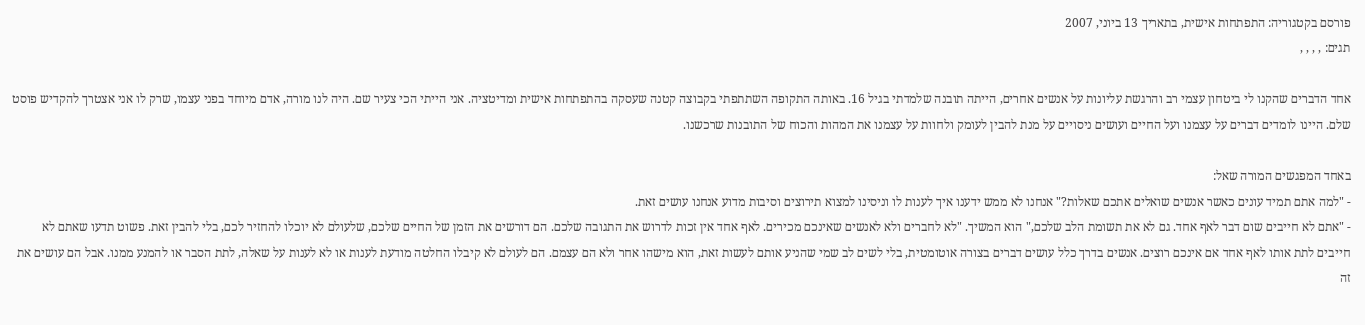פורסם בקטגוריה: התפתחות אישית, בתאריך 13 ביוני, 2007
תגים: , , , ,

אחד הדברים שהקנו לי ביטחון עצמי רב והרגשת עליונות על אנשים אחרים, הייתה תובנה שלמדתי בגיל 16. באותה התקופה השתתפתי בקבוצה קטנה שעסקה בהתפתחות אישית ומדיטציה. אני הייתי הכי צעיר שם. היה לנו מורה, אדם מיוחד בפני עצמו, שרק לו אני אצטרך להקדיש פוסט שלם. היינו לומדים דברים על עצמנו ועל החיים ועושים ניסויים על מנת להבין לעומק ולחוות על עצמנו את המהות והכוח של התובנות שרכשנו.

באחד המפגשים המורה שאל:
- "למה אתם תמיד עונים כאשר אנשים שואלים אתכם שאלות?" אנחנו לא ממש ידענו איך לענות לו וניסינו למצוא תירוצים וסיבות מדוע אנחנו עושים זאת.
- "אתם לא חייבים שום דבר לאף אחד. גם לא את תשומת הלב שלכם," הוא המשיך. "לא לחברים ולא לאנשים שאינכם מכירים. לאף אחד אין זכות לדרוש את התגובה שלכם. הם דורשים את הזמן של החיים שלכם, שלעולם לא יוכלו להחזיר לכם, בלי להבין זאת. פשוט תדעו שאתם לא חייבים לתת אותו לאף אחד אם אינכם רוצים. אנשים בדרך כלל עושים דברים בצורה אוטומטית, בלי לשים לב שמי שהניע אותם לעשות זאת, הוא מישהו אחר ולא הם עצמם. הם לעולם לא קיבלו החלטה מודעת לענות או לא לענות על שאלה, לתת הסבר או להמנע ממנו. אבל הם עושים את זה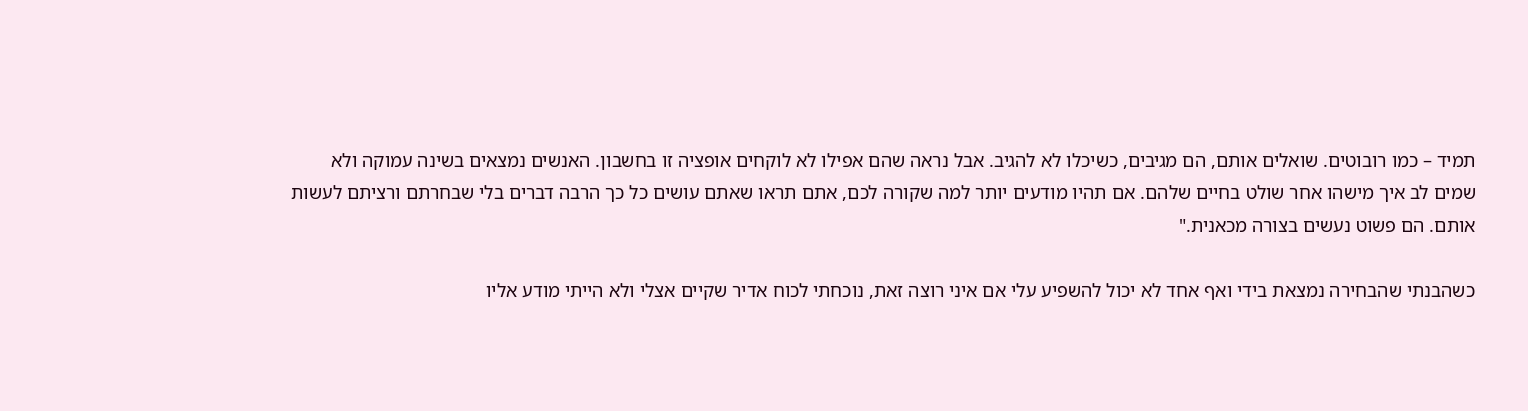תמיד – כמו רובוטים. שואלים אותם, הם מגיבים, כשיכלו לא להגיב. אבל נראה שהם אפילו לא לוקחים אופציה זו בחשבון. האנשים נמצאים בשינה עמוקה ולא שמים לב איך מישהו אחר שולט בחיים שלהם. אם תהיו מודעים יותר למה שקורה לכם, אתם תראו שאתם עושים כל כך הרבה דברים בלי שבחרתם ורציתם לעשות אותם. הם פשוט נעשים בצורה מכאנית."

כשהבנתי שהבחירה נמצאת בידי ואף אחד לא יכול להשפיע עלי אם איני רוצה זאת, נוכחתי לכוח אדיר שקיים אצלי ולא הייתי מודע אליו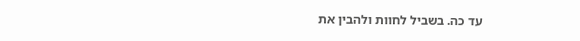עד כה. בשביל לחוות ולהבין את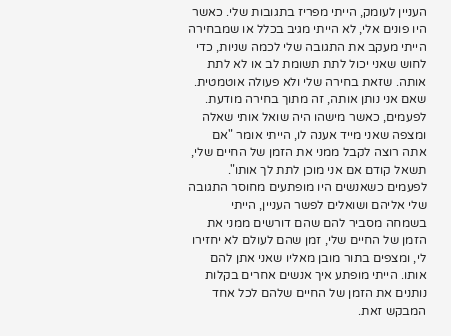העניין לעומק, הייתי מפריז בתגובות שלי. כאשר היו פונים אלי, לא הייתי מגיב בכלל או שמבחירה הייתי מעקב את התגובה שלי לכמה שניות, כדי לחוש שאני יכול לתת תשומת לב או לא לתת אותה. שזאת בחירה שלי ולא פעולה אוטמטית. שאם אני נותן אותה, זה מתוך בחירה מודעת. לפעמים, כאשר מישהו היה שואל אותי שאלה ומצפה שאני מייד אענה לו, הייתי אומר "אם אתה רוצה לקבל ממני את הזמן של החיים שלי, תשאל קודם אם אני מוכן לתת לך אותו".
לפעמים כשאנשים היו מופתעים מחוסר התגובה שלי אליהם ושואלים לפשר העניין, הייתי בשמחה מסביר להם שהם דורשים ממני את הזמן של החיים שלי, זמן שהם לעולם לא יחזירו לי, ומצפים בתור מובן מאליו שאני אתן להם אותו. הייתי מופתע איך אנשים אחרים בקלות נותנים את הזמן של החיים שלהם לכל אחד המבקש זאת.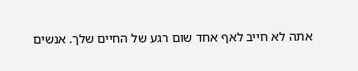אתה לא חייב לאף אחד שום רגע של החיים שלך. אנשים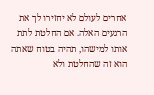אחרים לעולם לא יחזירו לך את הרגעים האלה. אם החלטת לתת אותו למישהו, תהיה בטוח שאתה הוא זה שהחלטת ולא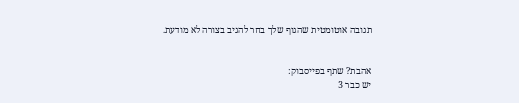תגובה אוטומטית שהגוף שלך בחר להגיב בצורה לא מודעת.


אהבת? שתף בפייסבוק:
יש כבר 3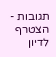תגובות - הצטרף לדיון